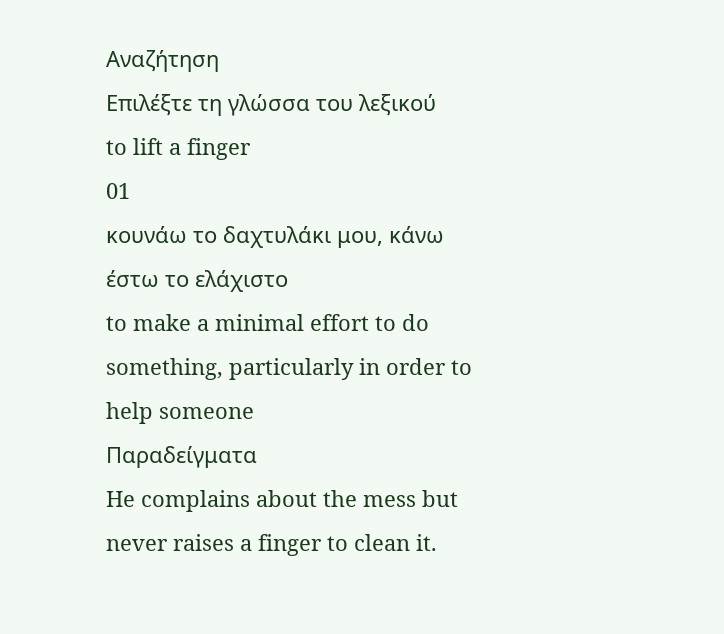Αναζήτηση
Επιλέξτε τη γλώσσα του λεξικού
to lift a finger
01
κουνάω το δαχτυλάκι μου, κάνω έστω το ελάχιστο
to make a minimal effort to do something, particularly in order to help someone
Παραδείγματα
He complains about the mess but never raises a finger to clean it.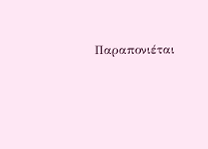Παραπονιέται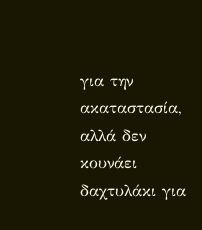για την ακαταστασία, αλλά δεν κουνάει δαχτυλάκι για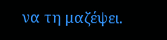να τη μαζέψει.